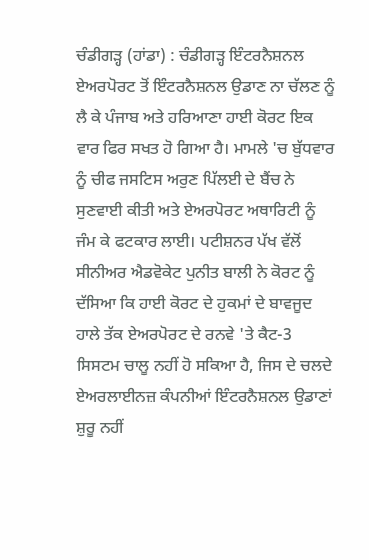ਚੰਡੀਗੜ੍ਹ (ਹਾਂਡਾ) : ਚੰਡੀਗੜ੍ਹ ਇੰਟਰਨੈਸ਼ਨਲ ਏਅਰਪੋਰਟ ਤੋਂ ਇੰਟਰਨੈਸ਼ਨਲ ਉਡਾਣ ਨਾ ਚੱਲਣ ਨੂੰ ਲੈ ਕੇ ਪੰਜਾਬ ਅਤੇ ਹਰਿਆਣਾ ਹਾਈ ਕੋਰਟ ਇਕ ਵਾਰ ਫਿਰ ਸਖਤ ਹੋ ਗਿਆ ਹੈ। ਮਾਮਲੇ 'ਚ ਬੁੱਧਵਾਰ ਨੂੰ ਚੀਫ ਜਸਟਿਸ ਅਰੁਣ ਪਿੱਲਈ ਦੇ ਬੈਂਚ ਨੇ ਸੁਣਵਾਈ ਕੀਤੀ ਅਤੇ ਏਅਰਪੋਰਟ ਅਥਾਰਿਟੀ ਨੂੰ ਜੰਮ ਕੇ ਫਟਕਾਰ ਲਾਈ। ਪਟੀਸ਼ਨਰ ਪੱਖ ਵੱਲੋਂ ਸੀਨੀਅਰ ਐਡਵੋਕੇਟ ਪੁਨੀਤ ਬਾਲੀ ਨੇ ਕੋਰਟ ਨੂੰ ਦੱਸਿਆ ਕਿ ਹਾਈ ਕੋਰਟ ਦੇ ਹੁਕਮਾਂ ਦੇ ਬਾਵਜੂਦ ਹਾਲੇ ਤੱਕ ਏਅਰਪੋਰਟ ਦੇ ਰਨਵੇ 'ਤੇ ਕੈਟ-3 ਸਿਸਟਮ ਚਾਲੂ ਨਹੀਂ ਹੋ ਸਕਿਆ ਹੈ, ਜਿਸ ਦੇ ਚਲਦੇ ਏਅਰਲਾਈਨਜ਼ ਕੰਪਨੀਆਂ ਇੰਟਰਨੈਸ਼ਨਲ ਉਡਾਣਾਂ ਸ਼ੁਰੂ ਨਹੀਂ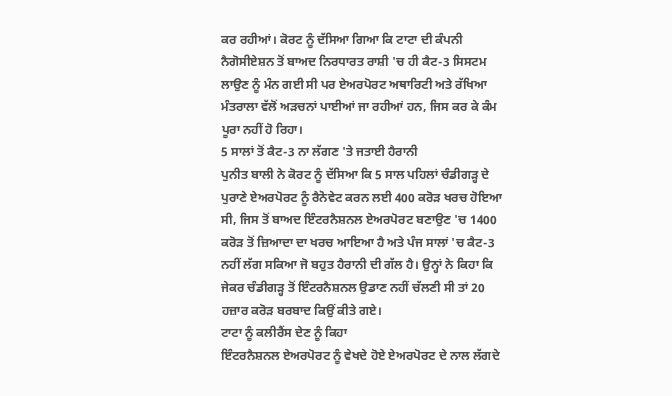ਕਰ ਰਹੀਆਂ। ਕੋਰਟ ਨੂੰ ਦੱਸਿਆ ਗਿਆ ਕਿ ਟਾਟਾ ਦੀ ਕੰਪਨੀ ਨੈਗੋਸੀਏਸ਼ਨ ਤੋਂ ਬਾਅਦ ਨਿਰਧਾਰਤ ਰਾਸ਼ੀ 'ਚ ਹੀ ਕੈਟ-3 ਸਿਸਟਮ ਲਾਉਣ ਨੂੰ ਮੰਨ ਗਈ ਸੀ ਪਰ ਏਅਰਪੋਰਟ ਅਥਾਰਿਟੀ ਅਤੇ ਰੱਖਿਆ ਮੰਤਰਾਲਾ ਵੱਲੋਂ ਅੜਚਨਾਂ ਪਾਈਆਂ ਜਾ ਰਹੀਆਂ ਹਨ, ਜਿਸ ਕਰ ਕੇ ਕੰਮ ਪੂਰਾ ਨਹੀਂ ਹੋ ਰਿਹਾ।
5 ਸਾਲਾਂ ਤੋਂ ਕੈਟ-3 ਨਾ ਲੱਗਣ 'ਤੇ ਜਤਾਈ ਹੈਰਾਨੀ
ਪੁਨੀਤ ਬਾਲੀ ਨੇ ਕੋਰਟ ਨੂੰ ਦੱਸਿਆ ਕਿ 5 ਸਾਲ ਪਹਿਲਾਂ ਚੰਡੀਗੜ੍ਹ ਦੇ ਪੁਰਾਣੇ ਏਅਰਪੋਰਟ ਨੂੰ ਰੈਨੋਵੇਟ ਕਰਨ ਲਈ 400 ਕਰੋੜ ਖਰਚ ਹੋਇਆ ਸੀ, ਜਿਸ ਤੋਂ ਬਾਅਦ ਇੰਟਰਨੈਸ਼ਨਲ ਏਅਰਪੋਰਟ ਬਣਾਉਣ 'ਚ 1400 ਕਰੋੜ ਤੋਂ ਜ਼ਿਆਦਾ ਦਾ ਖਰਚ ਆਇਆ ਹੈ ਅਤੇ ਪੰਜ ਸਾਲਾਂ 'ਚ ਕੈਟ-3 ਨਹੀਂ ਲੱਗ ਸਕਿਆ ਜੋ ਬਹੁਤ ਹੈਰਾਨੀ ਦੀ ਗੱਲ ਹੈ। ਉਨ੍ਹਾਂ ਨੇ ਕਿਹਾ ਕਿ ਜੇਕਰ ਚੰਡੀਗੜ੍ਹ ਤੋਂ ਇੰਟਰਨੈਸ਼ਨਲ ਉਡਾਣ ਨਹੀਂ ਚੱਲਣੀ ਸੀ ਤਾਂ 20 ਹਜ਼ਾਰ ਕਰੋੜ ਬਰਬਾਦ ਕਿਉਂ ਕੀਤੇ ਗਏ।
ਟਾਟਾ ਨੂੰ ਕਲੀਰੈਂਸ ਦੇਣ ਨੂੰ ਕਿਹਾ
ਇੰਟਰਨੈਸ਼ਨਲ ਏਅਰਪੋਰਟ ਨੂੰ ਵੇਖਦੇ ਹੋਏ ਏਅਰਪੋਰਟ ਦੇ ਨਾਲ ਲੱਗਦੇ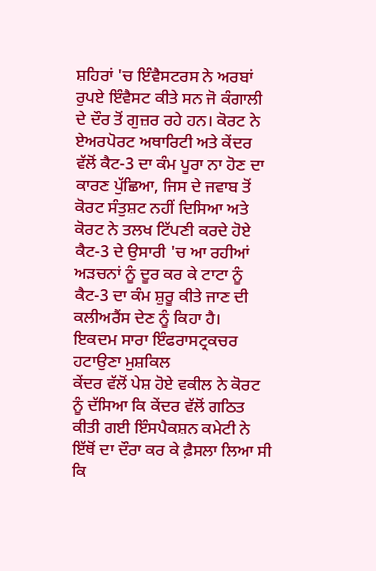ਸ਼ਹਿਰਾਂ 'ਚ ਇੰਵੈਸਟਰਸ ਨੇ ਅਰਬਾਂ ਰੁਪਏ ਇੰਵੈਸਟ ਕੀਤੇ ਸਨ ਜੋ ਕੰਗਾਲੀ ਦੇ ਦੌਰ ਤੋਂ ਗੁਜ਼ਰ ਰਹੇ ਹਨ। ਕੋਰਟ ਨੇ ਏਅਰਪੋਰਟ ਅਥਾਰਿਟੀ ਅਤੇ ਕੇਂਦਰ ਵੱਲੋਂ ਕੈਟ-3 ਦਾ ਕੰਮ ਪੂਰਾ ਨਾ ਹੋਣ ਦਾ ਕਾਰਣ ਪੁੱਛਿਆ, ਜਿਸ ਦੇ ਜਵਾਬ ਤੋਂ ਕੋਰਟ ਸੰਤੁਸ਼ਟ ਨਹੀਂ ਦਿਸਿਆ ਅਤੇ ਕੋਰਟ ਨੇ ਤਲਖ ਟਿੱਪਣੀ ਕਰਦੇ ਹੋਏ ਕੈਟ-3 ਦੇ ਉਸਾਰੀ 'ਚ ਆ ਰਹੀਆਂ ਅੜਚਨਾਂ ਨੂੰ ਦੂਰ ਕਰ ਕੇ ਟਾਟਾ ਨੂੰ ਕੈਟ-3 ਦਾ ਕੰਮ ਸ਼ੁਰੂ ਕੀਤੇ ਜਾਣ ਦੀ ਕਲੀਅਰੈਂਸ ਦੇਣ ਨੂੰ ਕਿਹਾ ਹੈ।
ਇਕਦਮ ਸਾਰਾ ਇੰਫਰਾਸਟ੍ਰਕਚਰ ਹਟਾਉਣਾ ਮੁਸ਼ਕਿਲ
ਕੇਂਦਰ ਵੱਲੋਂ ਪੇਸ਼ ਹੋਏ ਵਕੀਲ ਨੇ ਕੋਰਟ ਨੂੰ ਦੱਸਿਆ ਕਿ ਕੇਂਦਰ ਵੱਲੋਂ ਗਠਿਤ ਕੀਤੀ ਗਈ ਇੰਸਪੈਕਸ਼ਨ ਕਮੇਟੀ ਨੇ ਇੱਥੋਂ ਦਾ ਦੌਰਾ ਕਰ ਕੇ ਫ਼ੈਸਲਾ ਲਿਆ ਸੀ ਕਿ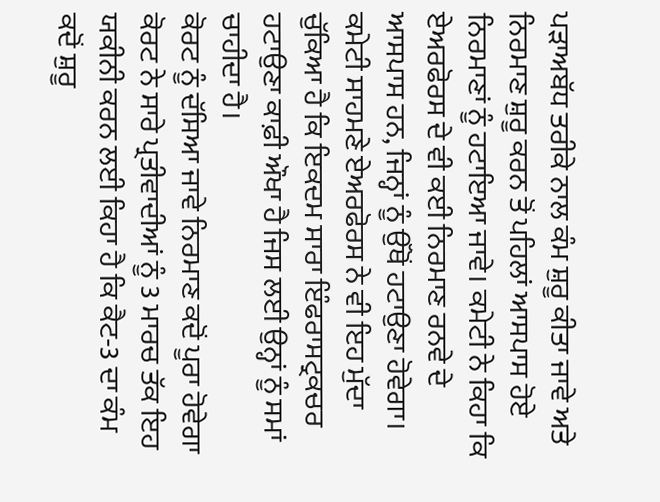ਪੜਾਅਬੱਧ ਤਰੀਕੇ ਨਾਲ ਕੰਮ ਸ਼ੁਰੂ ਕੀਤਾ ਜਾਵੇ ਅਤੇ ਨਿਰਮਾਣ ਸ਼ੁਰੂ ਕਰਨ ਤੋਂ ਪਹਿਲਾਂ ਆਸਪਾਸ ਹੋਏ ਨਿਰਮਾਣਾਂ ਨੂੰ ਹਟਾਇਆ ਜਾਵੇ। ਕਮੇਟੀ ਨੇ ਕਿਹਾ ਕਿ ਏਅਰਫੋਰਸ ਦੇ ਵੀ ਕਈ ਨਿਰਮਾਣ ਰਨਵੇ ਦੇ ਆਸਪਾਸ ਹਨ, ਜਿਨ੍ਹਾਂ ਨੂੰ ਉੱਥੋਂ ਹਟਾਉਣਾ ਹੋਵੇਗਾ। ਕਮੇਟੀ ਸਾਹਮਣੇ ਏਅਰਫੋਰਸ ਨੇ ਵੀ ਇਹ ਮੁੱਦਾ ਚੁੱਕਿਆ ਹੈ ਕਿ ਇਕਦਮ ਸਾਰਾ ਇੰਫਰਾਸਟ੍ਰਕਚਰ ਹਟਾਉਣਾ ਕਾਫ਼ੀ ਔਖਾ ਹੈ ਜਿਸ ਲਈ ਉਨ੍ਹਾਂ ਨੂੰ ਸਮਾਂ ਚਾਹੀਦਾ ਹੈ।
ਕੋਰਟ ਨੂੰ ਦੱਸਿਆ ਜਾਵੇ ਨਿਰਮਾਣ ਕਦੋਂ ਪੂਰਾ ਹੋਵੇਗਾ
ਕੋਰਟ ਨੇ ਸਾਰੇ ਪ੍ਰਤੀਵਾਦੀਆਂ ਨੂੰ 3 ਮਾਰਚ ਤੱਕ ਇਹ ਯਕੀਨੀ ਕਰਨ ਲਈ ਕਿਹਾ ਹੈ ਕਿ ਕੈਟ-3 ਦਾ ਕੰਮ ਕਦੋਂ ਸ਼ੁਰੂ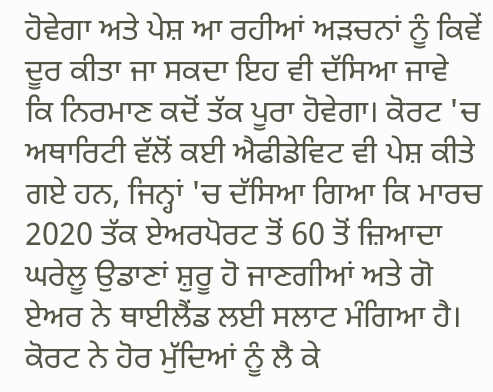ਹੋਵੇਗਾ ਅਤੇ ਪੇਸ਼ ਆ ਰਹੀਆਂ ਅੜਚਨਾਂ ਨੂੰ ਕਿਵੇਂ ਦੂਰ ਕੀਤਾ ਜਾ ਸਕਦਾ ਇਹ ਵੀ ਦੱਸਿਆ ਜਾਵੇ ਕਿ ਨਿਰਮਾਣ ਕਦੋਂ ਤੱਕ ਪੂਰਾ ਹੋਵੇਗਾ। ਕੋਰਟ 'ਚ ਅਥਾਰਿਟੀ ਵੱਲੋਂ ਕਈ ਐਫੀਡੇਵਿਟ ਵੀ ਪੇਸ਼ ਕੀਤੇ ਗਏ ਹਨ, ਜਿਨ੍ਹਾਂ 'ਚ ਦੱਸਿਆ ਗਿਆ ਕਿ ਮਾਰਚ 2020 ਤੱਕ ਏਅਰਪੋਰਟ ਤੋਂ 60 ਤੋਂ ਜ਼ਿਆਦਾ ਘਰੇਲੂ ਉਡਾਣਾਂ ਸ਼ੁਰੂ ਹੋ ਜਾਣਗੀਆਂ ਅਤੇ ਗੋ ਏਅਰ ਨੇ ਥਾਈਲੈਂਡ ਲਈ ਸਲਾਟ ਮੰਗਿਆ ਹੈ।
ਕੋਰਟ ਨੇ ਹੋਰ ਮੁੱਦਿਆਂ ਨੂੰ ਲੈ ਕੇ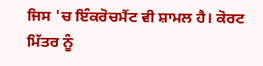ਜਿਸ 'ਚ ਇੰਕਰੋਚਮੈਂਟ ਵੀ ਸ਼ਾਮਲ ਹੈ। ਕੋਰਟ ਮਿੱਤਰ ਨੂੰ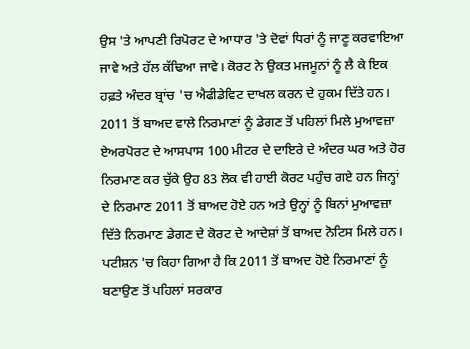ਉਸ 'ਤੇ ਆਪਣੀ ਰਿਪੋਰਟ ਦੇ ਆਧਾਰ 'ਤੇ ਦੋਵਾਂ ਧਿਰਾਂ ਨੂੰ ਜਾਣੂ ਕਰਵਾਇਆ ਜਾਵੇ ਅਤੇ ਹੱਲ ਕੱਢਿਆ ਜਾਵੇ। ਕੋਰਟ ਨੇ ਉਕਤ ਮਜਮੂਨਾਂ ਨੂੰ ਲੈ ਕੇ ਇਕ ਹਫ਼ਤੇ ਅੰਦਰ ਬ੍ਰਾਂਚ 'ਚ ਐਫੀਡੇਵਿਟ ਦਾਖਲ ਕਰਨ ਦੇ ਹੁਕਮ ਦਿੱਤੇ ਹਨ।
2011 ਤੋਂ ਬਾਅਦ ਵਾਲੇ ਨਿਰਮਾਣਾਂ ਨੂੰ ਡੇਗਣ ਤੋਂ ਪਹਿਲਾਂ ਮਿਲੇ ਮੁਆਵਜ਼ਾ
ਏਅਰਪੋਰਟ ਦੇ ਆਸਪਾਸ 100 ਮੀਟਰ ਦੇ ਦਾਇਰੇ ਦੇ ਅੰਦਰ ਘਰ ਅਤੇ ਹੋਰ ਨਿਰਮਾਣ ਕਰ ਚੁੱਕੇ ਉਹ 83 ਲੋਕ ਵੀ ਹਾਈ ਕੋਰਟ ਪਹੁੰਚ ਗਏ ਹਨ ਜਿਨ੍ਹਾਂ ਦੇ ਨਿਰਮਾਣ 2011 ਤੋਂ ਬਾਅਦ ਹੋਏ ਹਨ ਅਤੇ ਉਨ੍ਹਾਂ ਨੂੰ ਬਿਨਾਂ ਮੁਆਵਜ਼ਾ ਦਿੱਤੇ ਨਿਰਮਾਣ ਡੇਗਣ ਦੇ ਕੋਰਟ ਦੇ ਆਦੇਸ਼ਾਂ ਤੋਂ ਬਾਅਦ ਨੋਟਿਸ ਮਿਲੇ ਹਨ। ਪਟੀਸ਼ਨ 'ਚ ਕਿਹਾ ਗਿਆ ਹੈ ਕਿ 2011 ਤੋਂ ਬਾਅਦ ਹੋਏ ਨਿਰਮਾਣਾਂ ਨੂੰ ਬਣਾਉਣ ਤੋਂ ਪਹਿਲਾਂ ਸਰਕਾਰ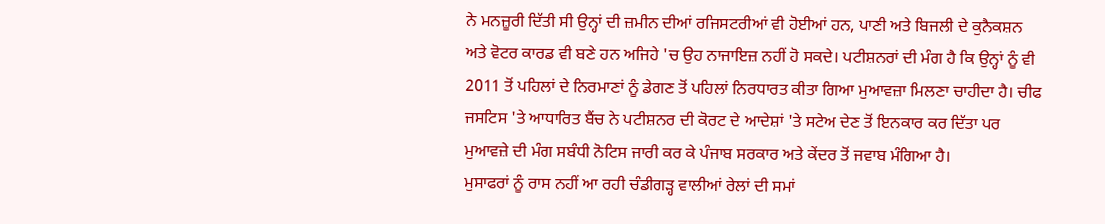ਨੇ ਮਨਜ਼ੂਰੀ ਦਿੱਤੀ ਸੀ ਉਨ੍ਹਾਂ ਦੀ ਜ਼ਮੀਨ ਦੀਆਂ ਰਜਿਸਟਰੀਆਂ ਵੀ ਹੋਈਆਂ ਹਨ, ਪਾਣੀ ਅਤੇ ਬਿਜਲੀ ਦੇ ਕੁਨੈਕਸ਼ਨ ਅਤੇ ਵੋਟਰ ਕਾਰਡ ਵੀ ਬਣੇ ਹਨ ਅਜਿਹੇ 'ਚ ਉਹ ਨਾਜਾਇਜ਼ ਨਹੀਂ ਹੋ ਸਕਦੇ। ਪਟੀਸ਼ਨਰਾਂ ਦੀ ਮੰਗ ਹੈ ਕਿ ਉਨ੍ਹਾਂ ਨੂੰ ਵੀ 2011 ਤੋਂ ਪਹਿਲਾਂ ਦੇ ਨਿਰਮਾਣਾਂ ਨੂੰ ਡੇਗਣ ਤੋਂ ਪਹਿਲਾਂ ਨਿਰਧਾਰਤ ਕੀਤਾ ਗਿਆ ਮੁਆਵਜ਼ਾ ਮਿਲਣਾ ਚਾਹੀਦਾ ਹੈ। ਚੀਫ ਜਸਟਿਸ 'ਤੇ ਆਧਾਰਿਤ ਬੈਂਚ ਨੇ ਪਟੀਸ਼ਨਰ ਦੀ ਕੋਰਟ ਦੇ ਆਦੇਸ਼ਾਂ 'ਤੇ ਸਟੇਅ ਦੇਣ ਤੋਂ ਇਨਕਾਰ ਕਰ ਦਿੱਤਾ ਪਰ ਮੁਆਵਜ਼ੇ ਦੀ ਮੰਗ ਸਬੰਧੀ ਨੋਟਿਸ ਜਾਰੀ ਕਰ ਕੇ ਪੰਜਾਬ ਸਰਕਾਰ ਅਤੇ ਕੇਂਦਰ ਤੋਂ ਜਵਾਬ ਮੰਗਿਆ ਹੈ।
ਮੁਸਾਫਰਾਂ ਨੂੰ ਰਾਸ ਨਹੀਂ ਆ ਰਹੀ ਚੰਡੀਗੜ੍ਹ ਵਾਲੀਆਂ ਰੇਲਾਂ ਦੀ ਸਮਾਂ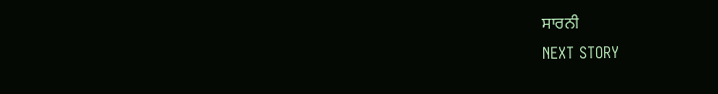ਸਾਰਨੀ
NEXT STORY